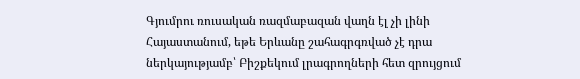Գյումրու ռուսական ռազմաբազան վաղն էլ չի լինի Հայաստանում, եթե Երևանը շահագրգռված չէ դրա ներկայությամբ՝ Բիշքեկում լրագրողների հետ զրույցում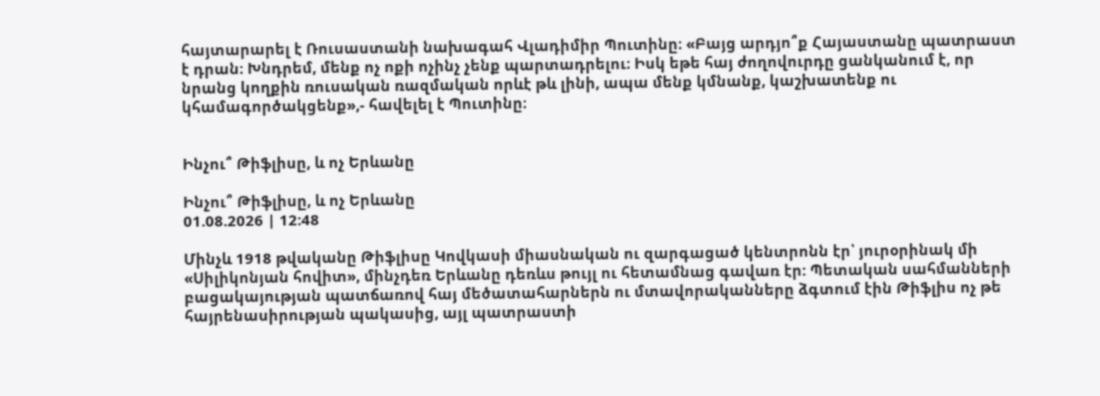հայտարարել է Ռուսաստանի նախագահ Վլադիմիր Պուտինը։ «Բայց արդյո՞ք Հայաստանը պատրաստ է դրան։ Խնդրեմ, մենք ոչ ոքի ոչինչ չենք պարտադրելու։ Իսկ եթե հայ ժողովուրդը ցանկանում է, որ նրանց կողքին ռուսական ռազմական որևէ թև լինի, ապա մենք կմնանք, կաշխատենք ու կհամագործակցենք»,- հավելել է Պուտինը։


Ինչու՞ Թիֆլիսը, և ոչ Երևանը

Ինչու՞ Թիֆլիսը, և ոչ Երևանը
01.08.2026 | 12:48

Մինչև 1918 թվականը Թիֆլիսը Կովկասի միասնական ու զարգացած կենտրոնն էր՝ յուրօրինակ մի «Սիլիկոնյան հովիտ», մինչդեռ Երևանը դեռևս թույլ ու հետամնաց գավառ էր: Պետական սահմանների բացակայության պատճառով հայ մեծատահարներն ու մտավորականները ձգտում էին Թիֆլիս ոչ թե հայրենասիրության պակասից, այլ պատրաստի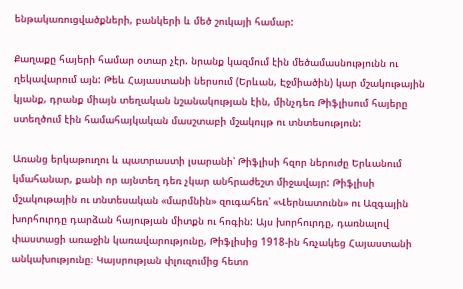ենթակառուցվածքների, բանկերի և մեծ շուկայի համար:

Քաղաքը հայերի համար օտար չէր. նրանք կազմում էին մեծամասնությունն ու ղեկավարում այն: Թեև Հայաստանի ներսում (Երևան, Էջմիածին) կար մշակութային կյանք, դրանք միայն տեղական նշանակության էին, մինչդեռ Թիֆլիսում հայերը ստեղծում էին համահայկական մասշտաբի մշակույթ ու տնտեսություն:

Առանց երկաթուղու և պատրաստի լսարանի՝ Թիֆլիսի հզոր ներուժը Երևանում կմահանար, քանի որ այնտեղ դեռ չկար անհրաժեշտ միջավայր: Թիֆլիսի մշակութային ու տնտեսական «մարմնին» զուգահեռ՝ «Վերնատունն» ու Ազգային խորհուրդը դարձան հայության միտքն ու հոգին: Այս խորհուրդը, դառնալով փաստացի առաջին կառավարությունը, Թիֆլիսից 1918-ին հռչակեց Հայաստանի անկախությունը։ Կայսրության փլուզումից հետո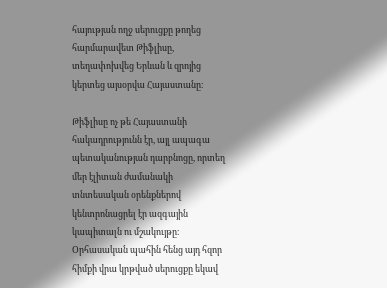հայության ողջ սերուցքը թողեց հարմարավետ Թիֆլիսը, տեղափոխվեց Երևան և զրոյից կերտեց այսօրվա Հայաստանը։

Թիֆլիսը ոչ թե Հայաստանի հակադրությունն էր, այլ ապագա պետականության դարբնոցը, որտեղ մեր էլիտան ժամանակի տնտեսական օրենքներով կենտրոնացրել էր ազգային կապիտալն ու մշակույթը։ Օրհասական պահին հենց այդ հզոր հիմքի վրա կրթված սերուցքը եկավ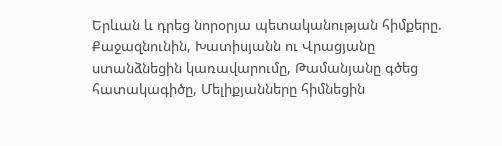Երևան և դրեց նորօրյա պետականության հիմքերը. Քաջազնունին, Խատիսյանն ու Վրացյանը ստանձնեցին կառավարումը, Թամանյանը գծեց հատակագիծը, Մելիքյանները հիմնեցին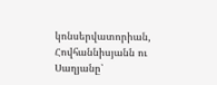կոնսերվատորիան, Հովհաննիսյանն ու Սաղյանը՝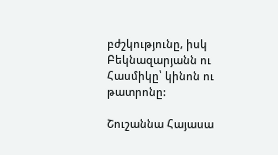բժշկությունը, իսկ Բեկնազարյանն ու Հասմիկը՝ կինոն ու թատրոնը:

Շուշաննա Հայասա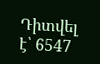Դիտվել է՝ 6547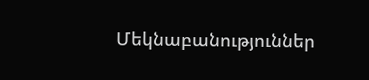Մեկնաբանություններ